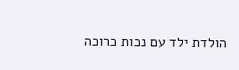הולדת ילד עם נכות כרוכה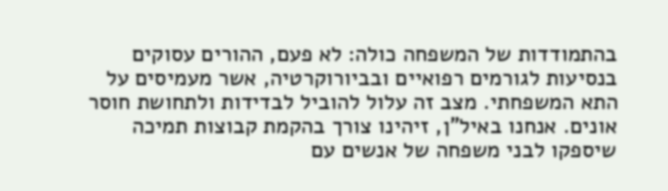בהתמודדות של המשפחה כולה: לא פעם, ההורים עסוקים בנסיעות לגורמים רפואיים ובביורוקרטיה, אשר מעמיסים על התא המשפחתי. מצב זה עלול להוביל לבדידות ולתחושת חוסר אונים. אנחנו באיל"ן, זיהינו צורך בהקמת קבוצות תמיכה שיספקו לבני משפחה של אנשים עם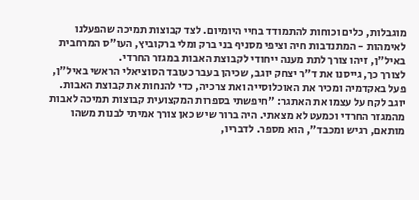מוגבלות, כלים וכוחות להתמודד בחיי היומיום. לצד קבוצות תמיכה שהפעלנו לאימהות - המתנדבות חיה וציפי מסניף בני ברק ומלי ברקוביץ, העו"ס המרחבית באיל"ן, זיהו צורך לתת מענה ייחודי לקבוצת האבות במגזר החרדי.
לצורך כך, גייסנו את ד"ר יצחק יוגב, שכיהן בעבר כעובד הסוציאלי הראשי באיל"ן, פעל באקדמיה ומכיר את האוכלוסייה ואת צרכיה, כדי להנחות את קבוצת האבות. יוגב לקח על עצמו את האתגר: "חיפשתי בספרות המקצועית קבוצות תמיכה לאבות מהמגזר החרדי וכמעט לא מצאתי. היה ברור שיש כאן צורך אמיתי לבנות משהו מותאם, רגיש ומכבד", הוא מספר. לדבריו,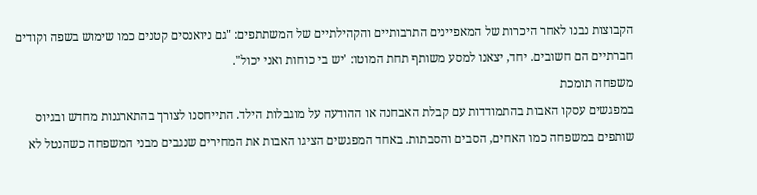הקבוצות נבנו לאחר היכרות של המאפיינים התרבותיים והקהילתיים של המשתתפים: "גם ניואנסים קטנים כמו שימוש בשפה וקודים חברתיים הם חשובים. יחד, יצאנו למסע משותף תחת המוטו: 'יש בי כוחות ואני יכול".
משפחה תומכת
במפגשים עסקו האבות בהתמודדות עם קבלת האבחנה או ההודעה על מוגבלות הילד. התייחסנו לצורך בהתארגנות מחדש ובגיוס שותפים במשפחה כמו האחים, הסבים והסבתות. באחד המפגשים הציגו האבות את המחירים שנגבים מבני המשפחה כשהנטל לא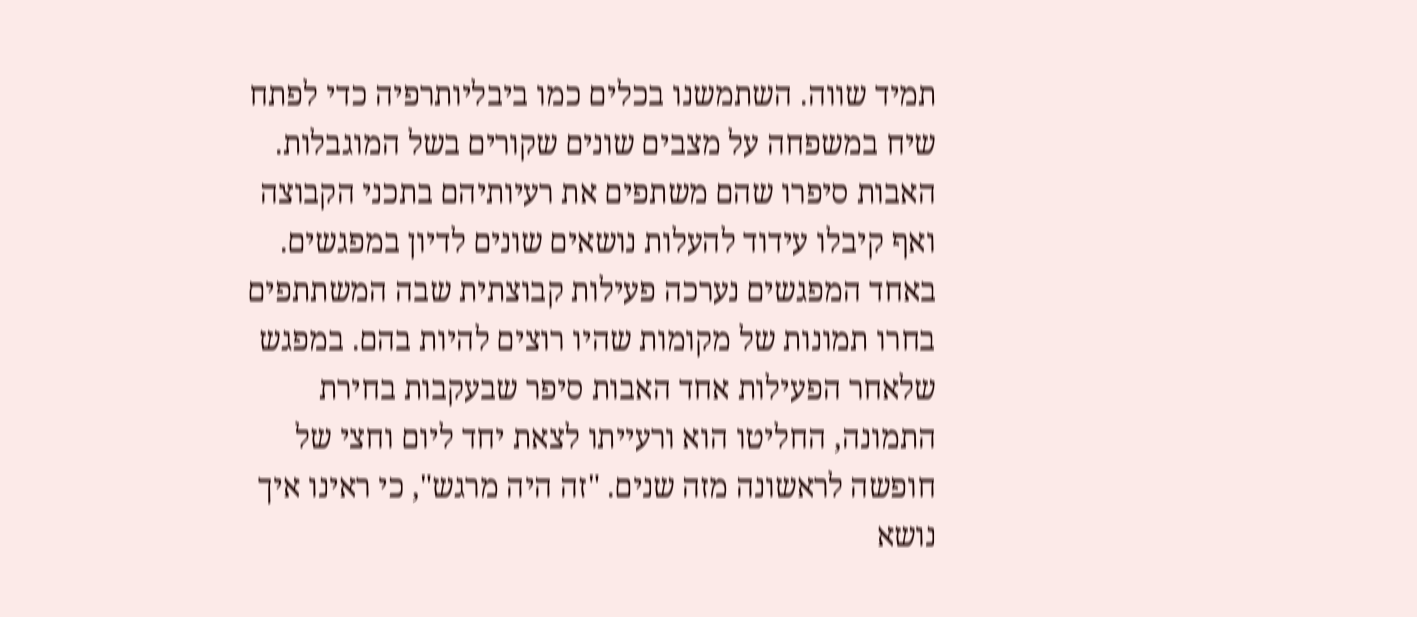תמיד שווה. השתמשנו בכלים כמו ביבליותרפיה כדי לפתח שיח במשפחה על מצבים שונים שקורים בשל המוגבלות.
האבות סיפרו שהם משתפים את רעיותיהם בתכני הקבוצה ואף קיבלו עידוד להעלות נושאים שונים לדיון במפגשים. באחד המפגשים נערכה פעילות קבוצתית שבה המשתתפים בחרו תמונות של מקומות שהיו רוצים להיות בהם. במפגש שלאחר הפעילות אחד האבות סיפר שבעקבות בחירת התמונה, החליטו הוא ורעייתו לצאת יחד ליום וחצי של חופשה לראשונה מזה שנים. "זה היה מרגש", כי ראינו איך נושא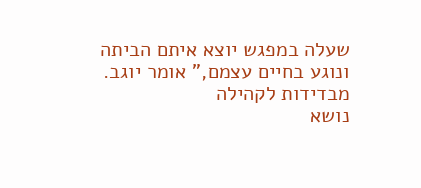שעלה במפגש יוצא איתם הביתה ונוגע בחיים עצמם," אומר יוגב.
מבדידות לקהילה
נושא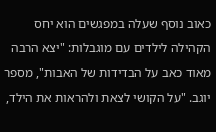כאוב נוסף שעלה במפגשים הוא יחס הקהילה לילדים עם מוגבלות: "יצא הרבה מאוד כאב על הבדידות של האבות", מספר יוגב. "על הקושי לצאת ולהראות את הילד,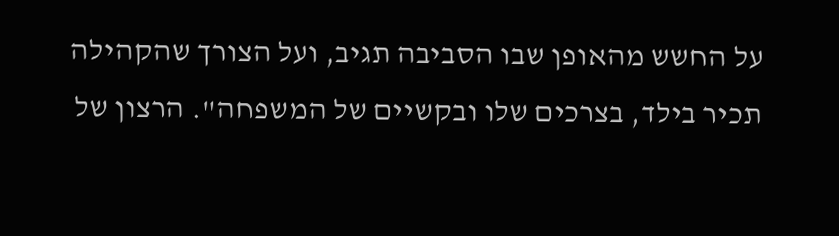על החשש מהאופן שבו הסביבה תגיב, ועל הצורך שהקהילה תכיר בילד, בצרכים שלו ובקשיים של המשפחה". הרצון של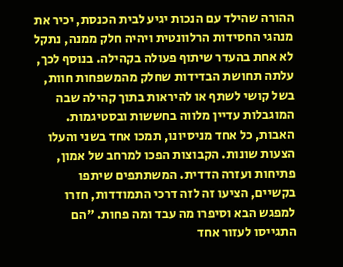ההורה שהילד עם הנכות יגיע לבית הכנסת, יכיר את מנהגי החסידות הרלוונטית ויהיה חלק ממנה, נתקל לא אחת בהעדר שיתוף פעולה בקהילה. בנוסף לכך, עלתה תחושת הבדידות שחלק מהמשפחות חוות, בשל קושי לשתף או להיראות בתוך קהילה שבה המוגבלות עדיין מלווה בחששות ובסטיגמות.
האבות, כל אחד מניסיונו, תמכו אחד בשני והעלו הצעות שונות. הקבוצות הפכו למרחב של אמון, פתיחות ועזרה הדדית. המשתתפים שיתפו בקשיים, הציעו זה לזה דרכי התמודדות, חזרו למפגש הבא וסיפרו מה עבד ומה פחות. "הם התגייסו לעזור אחד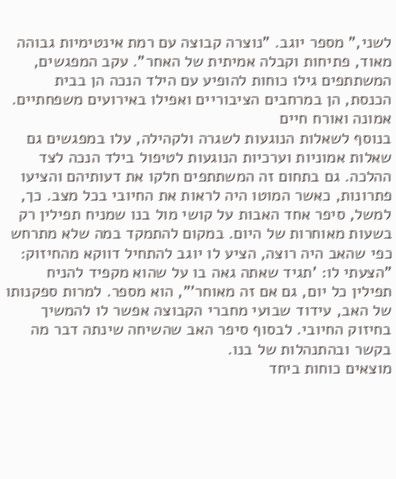לשני," מספר יוגב. "נוצרה קבוצה עם רמת אינטימיות גבוהה מאוד, פתיחות וקבלה אמיתית של האחר". עקב המפגשים, המשתתפים גילו כוחות להופיע עם הילד הנכה הן בבית הכנסת, הן במרחבים הציבוריים ואפילו באירועים משפחתיים.
אמונה ואורח חיים
בנוסף לשאלות הנוגעות לשגרה ולקהילה, עלו במפגשים גם שאלות אמוניות וערכיות הנוגעות לטיפול בילד הנכה לצד ההלכה. גם בתחום זה המשתתפים חלקו את דעותיהם והציעו פתרונות, כאשר המוטו היה לראות את החיובי בכל מצב. כך, למשל, סיפר אחד האבות על קושי מול בנו שמניח תפילין רק בשעות מאוחרות של היום. במקום להתמקד במה שלא מתרחש כפי שהאב היה רוצה, הציע לו יוגב להתחיל דווקא מהחיזוק: "הצעתי לו: 'תגיד שאתה גאה בו על שהוא מקפיד להניח תפילין כל יום, גם אם זה מאוחר'", הוא מספר. למרות ספקנותו של האב, עידוד שבועי מחברי הקבוצה אפשר לו להמשיך בחיזוק החיובי. לבסוף סיפר האב שהשיחה שינתה דבר מה בקשר ובהתנהלות של בנו.
מוצאים כוחות ביחד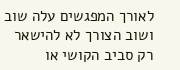לאורך המפגשים עלה שוב ושוב הצורך לא להישאר רק סביב הקושי או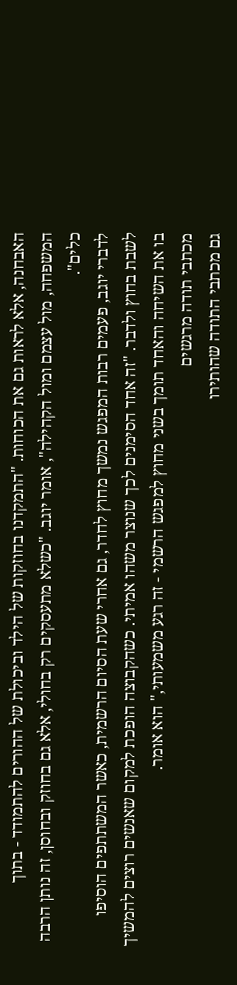האבחנה, אלא לראות גם את הכוחות. "התמקדנו בחוזקות של הילד וביכולת של ההורים להתמודד - בתוך המשפחה, מול עצמם ומול הקהילה", אומר יוגב. "כשלא מתעסקים רק בחולי, אלא גם בחוזק ובחוסן, זה נותן הרבה כלים".
לדברי יוגב, פעמים רבות המפגש נמשך מחוץ לחדר, גם אחרי שעת הסיום הרשמית, כאשר המשתתפים הוסיפו לשבת בחוץ ולדבר. "זה אחד הסימנים לכך שנוצר משהו אמיתי. כשהקבוצה הופכת למקום שאנשים רוצים להמשיך בו את השיחה והאחד תומך בשני מחוץ למפגש הרשמי - זה רגע משמעותי," הוא אומר.
מכתבי תודה מרגשים
גם מכתבי התודה שהותירו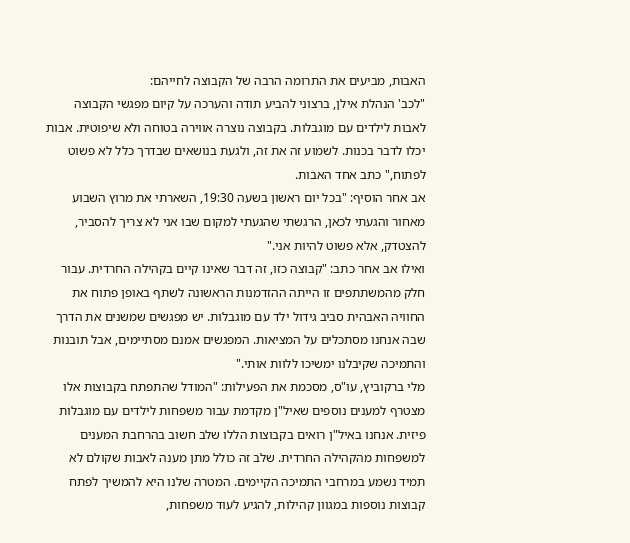האבות, מביעים את התרומה הרבה של הקבוצה לחייהם:
"לכב' הנהלת אילן, ברצוני להביע תודה והערכה על קיום מפגשי הקבוצה לאבות לילדים עם מוגבלות. בקבוצה נוצרה אווירה בטוחה ולא שיפוטית. אבות יכלו לדבר בכנות. לשמוע זה את זה, ולגעת בנושאים שבדרך כלל לא פשוט לפתוח," כתב אחד האבות.
אב אחר הוסיף: "בכל יום ראשון בשעה 19:30, השארתי את מרוץ השבוע מאחור והגעתי לכאן, הרגשתי שהגעתי למקום שבו אני לא צריך להסביר, להצטדק, אלא פשוט להיות אני."
ואילו אב אחר כתב: "קבוצה כזו, זה דבר שאינו קיים בקהילה החרדית. עבור חלק מהמשתתפים זו הייתה ההזדמנות הראשונה לשתף באופן פתוח את החוויה האבהית סביב גידול ילד עם מוגבלות. יש מפגשים שמשנים את הדרך שבה אנחנו מסתכלים על המציאות. המפגשים אמנם מסתיימים, אבל תובנות והתמיכה שקיבלנו ימשיכו ללוות אותי."
מלי ברקוביץ, עו"ס, מסכמת את הפעילות: "המודל שהתפתח בקבוצות אלו מצטרף למענים נוספים שאיל"ן מקדמת עבור משפחות לילדים עם מוגבלות פיזית. אנחנו באיל"ן רואים בקבוצות הללו שלב חשוב בהרחבת המענים למשפחות מהקהילה החרדית. שלב זה כולל מתן מענה לאבות שקולם לא תמיד נשמע במרחבי התמיכה הקיימים. המטרה שלנו היא להמשיך לפתח קבוצות נוספות במגוון קהילות, להגיע לעוד משפחות,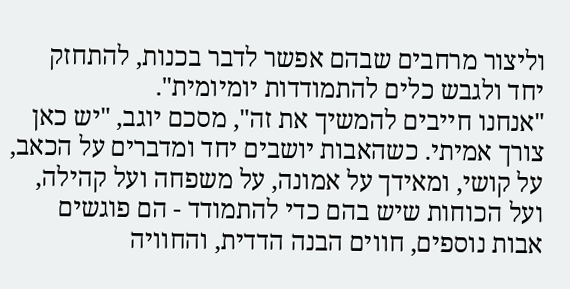וליצור מרחבים שבהם אפשר לדבר בכנות, להתחזק יחד ולגבש כלים להתמודדות יומיומית".
"אנחנו חייבים להמשיך את זה", מסכם יוגב, "יש כאן צורך אמיתי. כשהאבות יושבים יחד ומדברים על הכאב, על קושי, ומאידך על אמונה, על משפחה ועל קהילה, ועל הכוחות שיש בהם כדי להתמודד - הם פוגשים אבות נוספים, חווים הבנה הדדית, והחוויה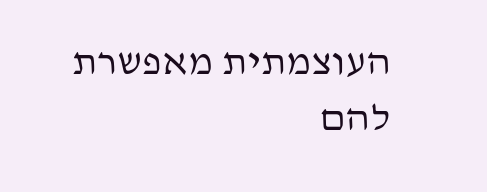העוצמתית מאפשרת להם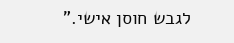לגבש חוסן אישי."